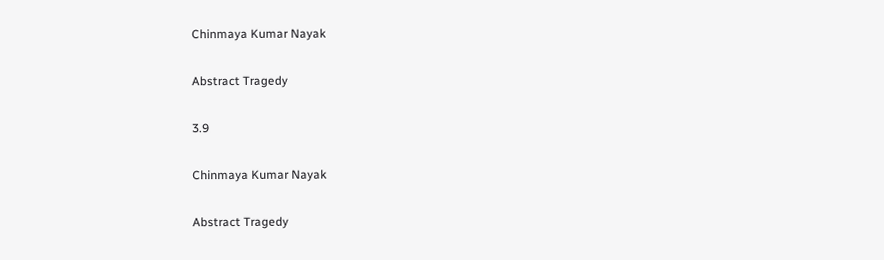Chinmaya Kumar Nayak

Abstract Tragedy

3.9

Chinmaya Kumar Nayak

Abstract Tragedy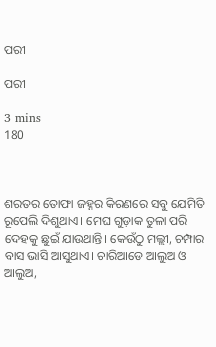ପରୀ

ପରୀ

3 mins
180



ଶରତର ତୋଫା ଜହ୍ନର କିରଣରେ ସବୁ ଯେମିତି ରୂପେଲି ଦିଶୁଥାଏ। ମେଘ ଗୁଡ଼ାକ ତୁଳା ପରି ଦେହକୁ ଛୁଇଁ ଯାଉଥାନ୍ତି। କେଉଁଠୁ ମଲ୍ଲୀ, ଚମ୍ପାର ବାସ ଭାସି ଆସୁଥାଏ। ଚାରିଆଡେ ଆଲୁଅ ଓ ଆଲୁଅ,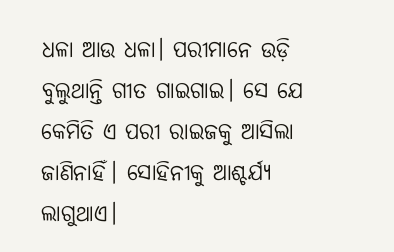ଧଳା ଆଉ ଧଳା। ପରୀମାନେ ଉଡ଼ି ବୁଲୁଥାନ୍ତି ଗୀତ ଗାଇଗାଇ। ସେ ଯେ କେମିତି ଏ ପରୀ ରାଇଜକୁ ଆସିଲା ଜାଣିନାହିଁ। ସୋହିନୀକୁ ଆଶ୍ଚର୍ଯ୍ୟ ଲାଗୁଥାଏ।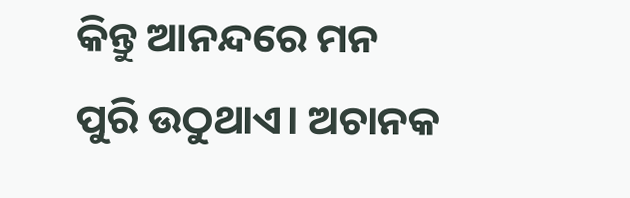କିନ୍ତୁ ଆନନ୍ଦରେ ମନ ପୁରି ଉଠୁଥାଏ। ଅଚାନକ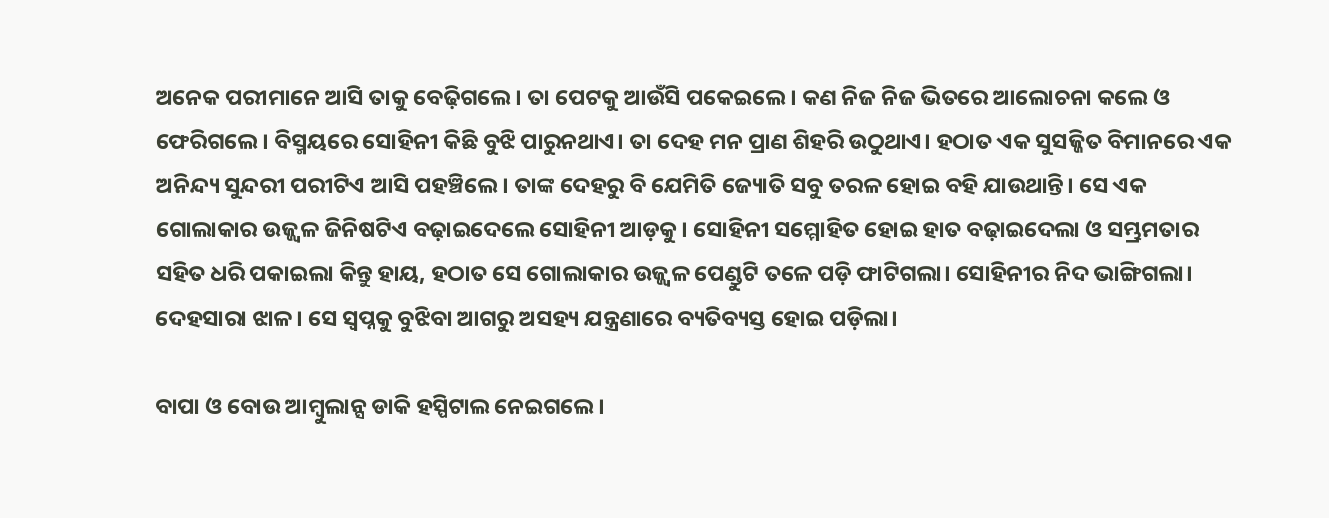ଅନେକ ପରୀମାନେ ଆସି ତାକୁ ବେଢ଼ିଗଲେ। ତା ପେଟକୁ ଆଉଁସି ପକେଇଲେ। କଣ ନିଜ ନିଜ ଭିତରେ ଆଲୋଚନା କଲେ ଓ ଫେରିଗଲେ। ବିସ୍ମୟରେ ସୋହିନୀ କିଛି ବୁଝି ପାରୁନଥାଏ। ତା ଦେହ ମନ ପ୍ରାଣ ଶିହରି ଉଠୁଥାଏ। ହଠାତ ଏକ ସୁସଜ୍ଜିତ ବିମାନରେ ଏକ ଅନିନ୍ଦ୍ୟ ସୁନ୍ଦରୀ ପରୀଟିଏ ଆସି ପହଞ୍ଚିଲେ। ତାଙ୍କ ଦେହରୁ ବି ଯେମିତି ଜ୍ୟୋତି ସବୁ ତରଳ ହୋଇ ବହି ଯାଉଥାନ୍ତି। ସେ ଏକ ଗୋଲାକାର ଉଜ୍ଜ୍ୱଳ ଜିନିଷଟିଏ ବଢ଼ାଇଦେଲେ ସୋହିନୀ ଆଡ଼କୁ। ସୋହିନୀ ସମ୍ମୋହିତ ହୋଇ ହାତ ବଢ଼ାଇଦେଲା ଓ ସମ୍ଭ୍ରମତାର ସହିତ ଧରି ପକାଇଲା କିନ୍ତୁ ହାୟ, ହଠାତ ସେ ଗୋଲାକାର ଉଜ୍ଜ୍ୱଳ ପେଣ୍ଡୁଟି ତଳେ ପଡ଼ି ଫାଟିଗଲା। ସୋହିନୀର ନିଦ ଭାଙ୍ଗିଗଲା। ଦେହସାରା ଝାଳ। ସେ ସ୍ୱପ୍ନକୁ ବୁଝିବା ଆଗରୁ ଅସହ୍ୟ ଯନ୍ତ୍ରଣାରେ ବ୍ୟତିବ୍ୟସ୍ତ ହୋଇ ପଡ଼ିଲା।

ବାପା ଓ ବୋଉ ଆମ୍ବୁଲାନ୍ସ ଡାକି ହସ୍ପିଟାଲ ନେଇଗଲେ।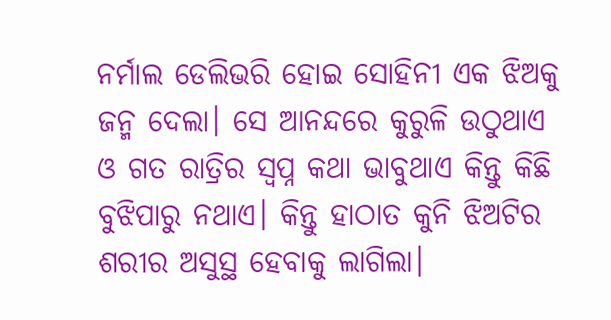ନର୍ମାଲ ଡେଲିଭରି ହୋଇ ସୋହିନୀ ଏକ ଝିଅକୁ ଜନ୍ମ ଦେଲା। ସେ ଆନନ୍ଦରେ କୁରୁଳି ଉଠୁଥାଏ ଓ ଗତ ରାତ୍ରିର ସ୍ୱପ୍ନ କଥା ଭାବୁଥାଏ କିନ୍ତୁ କିଛି ବୁଝିପାରୁ ନଥାଏ। କିନ୍ତୁ ହାଠାତ କୁନି ଝିଅଟିର ଶରୀର ଅସୁସ୍ଥ ହେବାକୁ ଲାଗିଲା।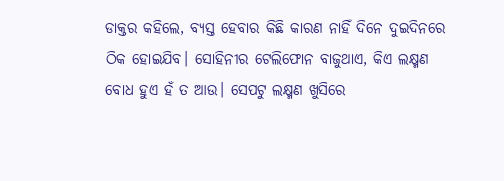ଡାକ୍ତର କହିଲେ, ବ୍ୟସ୍ତ ହେବାର କିଛି କାରଣ ନାହିଁ ଦିନେ ଦୁଇଦିନରେ ଠିକ ହୋଇଯିବ। ସୋହିନୀର ଟେଲିଫୋନ ବାଜୁଥାଏ, କିଏ ଲକ୍ଷ୍ମଣ ବୋଧ ହୁଏ ହଁ ତ ଆଉ। ସେପଟୁ ଲକ୍ଷ୍ମଣ ଖୁସିରେ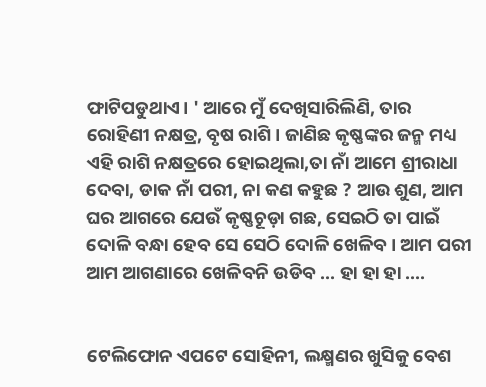ଫାଟିପଡୁଥାଏ। ' ଆରେ ମୁଁ ଦେଖିସାରିଲିଣି, ତାର ରୋହିଣୀ ନକ୍ଷତ୍ର, ବୃଷ ରାଶି। ଜାଣିଛ କୃଷ୍ଣଙ୍କର ଜନ୍ମ ମଧ୍ୟ ଏହି ରାଶି ନକ୍ଷତ୍ରରେ ହୋଇଥିଲା,ତା ନାଁ ଆମେ ଶ୍ରୀରାଧା ଦେବା, ଡାକ ନାଁ ପରୀ, ନା କଣ କହୁଛ ? ଆଉ ଶୁଣ, ଆମ ଘର ଆଗରେ ଯେଉଁ କୃଷ୍ଣଚୂଡ଼ା ଗଛ, ସେଇଠି ତା ପାଇଁ ଦୋଳି ବନ୍ଧା ହେବ ସେ ସେଠି ଦୋଳି ଖେଳିବ। ଆମ ପରୀ ଆମ ଆଗଣାରେ ଖେଳିବନି ଉଡିବ ... ହା ହା ହା ....


ଟେଲିଫୋନ ଏପଟେ ସୋହିନୀ, ଲକ୍ଷ୍ମଣର ଖୁସିକୁ ବେଶ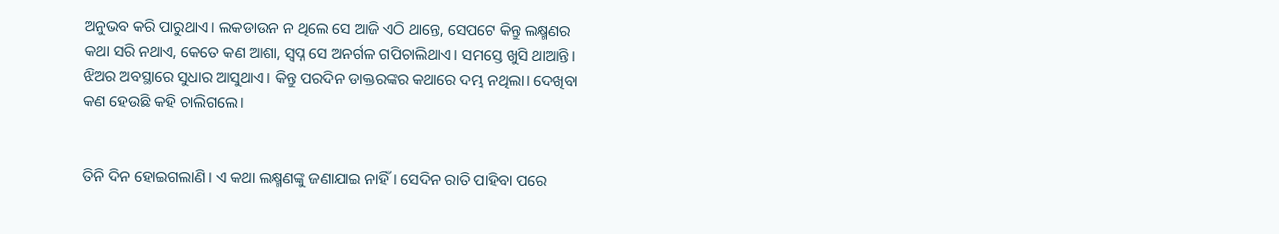ଅନୁଭବ କରି ପାରୁଥାଏ। ଲକଡାଉନ ନ ଥିଲେ ସେ ଆଜି ଏଠି ଥାନ୍ତେ, ସେପଟେ କିନ୍ତୁ ଲକ୍ଷ୍ମଣର କଥା ସରି ନଥାଏ, କେତେ କଣ ଆଶା, ସ୍ୱପ୍ନ ସେ ଅନର୍ଗଳ ଗପିଚାଲିଥାଏ। ସମସ୍ତେ ଖୁସି ଥାଆନ୍ତି। ଝିଅର ଅବସ୍ଥାରେ ସୁଧାର ଆସୁଥାଏ। କିନ୍ତୁ ପରଦିନ ଡାକ୍ତରଙ୍କର କଥାରେ ଦମ୍ଭ ନଥିଲା। ଦେଖିବା କଣ ହେଉଛି କହି ଚାଲିଗଲେ।


ତିନି ଦିନ ହୋଇଗଲାଣି। ଏ କଥା ଲକ୍ଷ୍ମଣଙ୍କୁ ଜଣାଯାଇ ନାହିଁ। ସେଦିନ ରାତି ପାହିବା ପରେ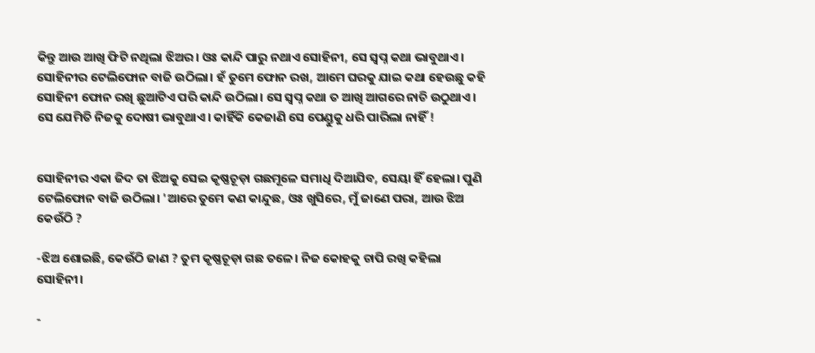କିନ୍ତୁ ଆଉ ଆଖି ଫିଟି ନଥିଲା ଝିଅର। ଓଃ କାନ୍ଦି ପାରୁ ନଥାଏ ସୋହିନୀ, ସେ ସ୍ୱପ୍ନ କଥା ଭାବୁଥାଏ। ସୋହିନୀର ଟେଲିଫୋନ ବାଜି ଉଠିଲା। ହଁ ତୁମେ ଫୋନ ରଖ, ଆମେ ଘରକୁ ଯାଇ କଥା ହେଉଛୁ କହି ସୋହିନୀ ଫୋନ ରଖି ଛୁଆଟିଏ ପରି କାନ୍ଦି ଉଠିଲା। ସେ ସ୍ୱପ୍ନ କଥା ତ ଆଖି ଆଗରେ ନାଚି ଉଠୁଥାଏ। ସେ ଯେମିତି ନିଜକୁ ଦୋଷୀ ଭାବୁଥାଏ। କାହିଁକି କେଜାଣି ସେ ପେଣ୍ଡୁକୁ ଧରି ପାରିଲା ନାହିଁ !


ସୋହିନୀର ଏକା ଜିଦ ତା ଝିଅକୁ ସେଇ କୃଷ୍ଣଚୂଡ଼ା ଗଛମୂଳେ ସମାଧି ଦିଆଯିବ, ସେୟା ହିଁ ହେଲା। ପୁଣି ଟେଲିଫୋନ ବାଜି ଉଠିଲା। 'ଆରେ ତୁମେ କଣ କାନ୍ଦୁଛ, ଓଃ ଖୁସିରେ, ମୁଁ ଜାଣେ ପରା, ଆଉ ଝିଅ କେଉଁଠି ?

-ଝିଅ ଶୋଇଛି, କେଉଁଠି ଜାଣ ? ତୁମ କୃଷ୍ଣଚୂଡ଼ା ଗଛ ତଳେ। ନିଜ କୋହକୁ ଚାପି ରଖି କହିଲା ସୋହିନୀ।

-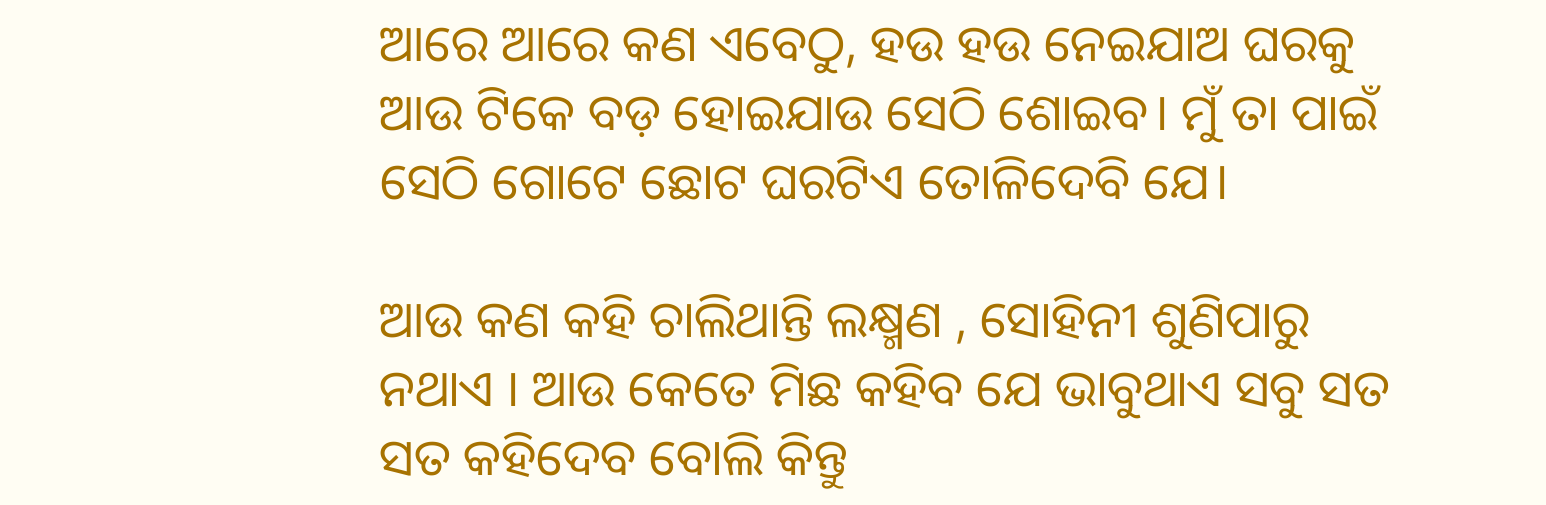ଆରେ ଆରେ କଣ ଏବେଠୁ, ହଉ ହଉ ନେଇଯାଅ ଘରକୁ ଆଉ ଟିକେ ବଡ଼ ହୋଇଯାଉ ସେଠି ଶୋଇବ। ମୁଁ ତା ପାଇଁ ସେଠି ଗୋଟେ ଛୋଟ ଘରଟିଏ ତୋଳିଦେବି ଯେ।

ଆଉ କଣ କହି ଚାଲିଥାନ୍ତି ଲକ୍ଷ୍ମଣ , ସୋହିନୀ ଶୁଣିପାରୁ ନଥାଏ । ଆଉ କେତେ ମିଛ କହିବ ଯେ ଭାବୁଥାଏ ସବୁ ସତ ସତ କହିଦେବ ବୋଲି କିନ୍ତୁ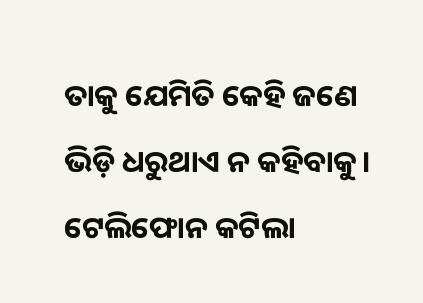ତାକୁ ଯେମିତି କେହି ଜଣେ ଭିଡ଼ି ଧରୁଥାଏ ନ କହିବାକୁ। ଟେଲିଫୋନ କଟିଲା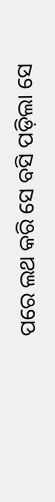ପରେ ଲଥ କରି ସେ ବସି ପଡ଼ିଲା ସେ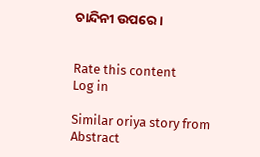ଚାନ୍ଦିନୀ ଉପରେ।


Rate this content
Log in

Similar oriya story from Abstract